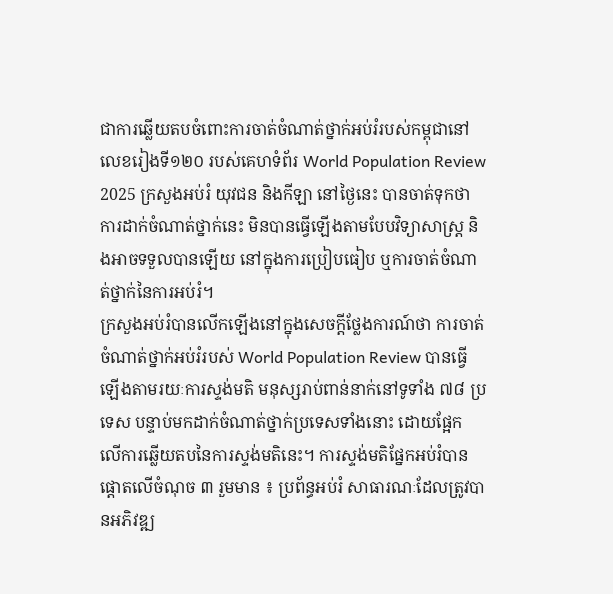ជាការឆ្លើយតបចំពោះការចាត់ចំណាត់ថ្នាក់អប់រំរបស់កម្ពុជានៅលេខរៀងទី១២០ របស់គេហទំព័រ World Population Review 2025 ក្រសួងអប់រំ យុវជន និងកីឡា នៅថ្ងៃនេះ បានចាត់ទុកថា ការដាក់ចំណាត់ថ្នាក់នេះ មិនបានធ្វើឡើងតាមបែបវិទ្យាសាស្រ្ត និងអាចទទួលបានឡើយ នៅក្នុងការប្រៀបធៀប ឬការចាត់ចំណាត់ថ្នាក់នៃការអប់រំ។
ក្រសួងអប់រំបានលើកឡើងនៅក្នុងសេចក្តីថ្លែងការណ៍ថា ការចាត់ចំណាត់ថ្នាក់អប់រំរបស់ World Population Review បានធ្វើឡើងតាមរយៈការស្ទង់មតិ មនុស្សរាប់ពាន់នាក់នៅទូទាំង ៧៨ ប្រទេស បន្ទាប់មកដាក់ចំណាត់ថ្នាក់ប្រទេសទាំងនោះ ដោយផ្អែក លើការឆ្លើយតបនៃការស្ទង់មតិនេះ។ ការស្ទង់មតិផ្នែកអប់រំបានផ្តោតលើចំណុច ៣ រួមមាន ៖ ប្រព័ន្ធអប់រំ សាធារណៈដែលត្រូវបានអភិវឌ្ឍ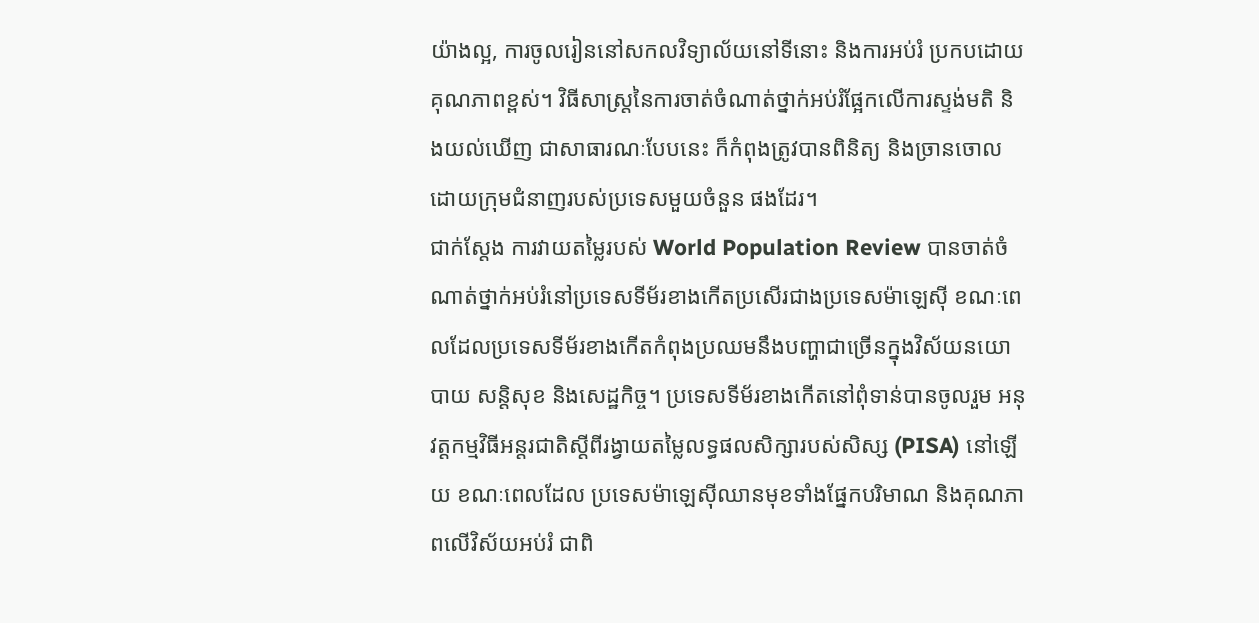យ៉ាងល្អ, ការចូលរៀននៅសកលវិទ្យាល័យនៅទីនោះ និងការអប់រំ ប្រកបដោយគុណភាពខ្ពស់។ វិធីសាស្ត្រនៃការចាត់ចំណាត់ថ្នាក់អប់រំផ្អែកលើការស្ទង់មតិ និងយល់ឃើញ ជាសាធារណៈបែបនេះ ក៏កំពុងត្រូវបានពិនិត្យ និងច្រានចោលដោយក្រុមជំនាញរបស់ប្រទេសមួយចំនួន ផងដែរ។
ជាក់ស្តែង ការវាយតម្លៃរបស់ World Population Review បានចាត់ចំណាត់ថ្នាក់អប់រំនៅប្រទេសទីម័រខាងកើតប្រសើរជាងប្រទេសម៉ាឡេស៊ី ខណៈពេលដែលប្រទេសទីម័រខាងកើតកំពុងប្រឈមនឹងបញ្ហាជាច្រើនក្នុងវិស័យនយោបាយ សន្តិសុខ និងសេដ្ឋកិច្ច។ ប្រទេសទីម័រខាងកើតនៅពុំទាន់បានចូលរួម អនុវត្តកម្មវិធីអន្តរជាតិស្តីពីរង្វាយតម្លៃលទ្ធផលសិក្សារបស់សិស្ស (PISA) នៅឡើយ ខណៈពេលដែល ប្រទេសម៉ាឡេស៊ីឈានមុខទាំងផ្នែកបរិមាណ និងគុណភាពលើវិស័យអប់រំ ជាពិ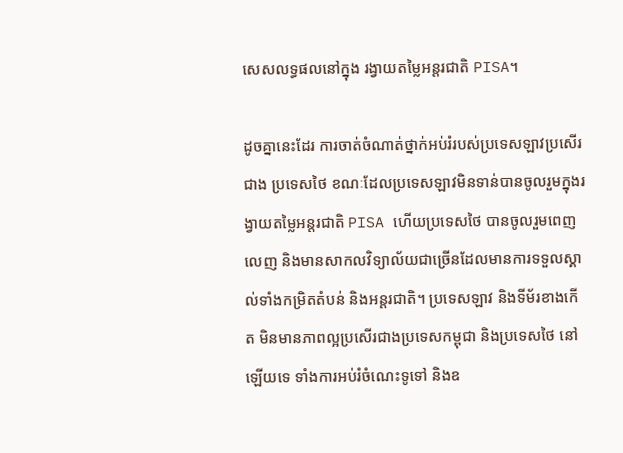សេសលទ្ធផលនៅក្នុង រង្វាយតម្លៃអន្តរជាតិ PISA។

ដូចគ្នានេះដែរ ការចាត់ចំណាត់ថ្នាក់អប់រំរបស់ប្រទេសឡាវប្រសើរជាង ប្រទេសថៃ ខណៈដែលប្រទេសឡាវមិនទាន់បានចូលរួមក្នុងរង្វាយតម្លៃអន្តរជាតិ PISA ហើយប្រទេសថៃ បានចូលរួមពេញលេញ និងមានសាកលវិទ្យាល័យជាច្រើនដែលមានការទទួលស្គាល់ទាំងកម្រិតតំបន់ និងអន្តរជាតិ។ ប្រទេសឡាវ និងទីម័រខាងកើត មិនមានភាពល្អប្រសើរជាងប្រទេសកម្ពុជា និងប្រទេសថៃ នៅឡើយទេ ទាំងការអប់រំចំណេះទូទៅ និងឧ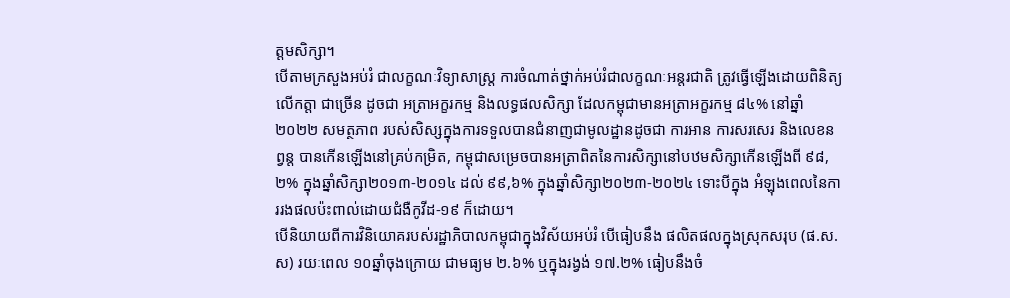ត្តមសិក្សា។
បើតាមក្រសួងអប់រំ ជាលក្ខណៈវិទ្យាសាស្ត្រ ការចំណាត់ថ្នាក់អប់រំជាលក្ខណៈអន្តរជាតិ ត្រូវធ្វើឡើងដោយពិនិត្យលើកត្តា ជាច្រើន ដូចជា អត្រាអក្ខរកម្ម និងលទ្ធផលសិក្សា ដែលកម្ពុជាមានអត្រាអក្ខរកម្ម ៨៤% នៅឆ្នាំ ២០២២ សមត្ថភាព របស់សិស្សក្នុងការទទួលបានជំនាញជាមូលដ្ឋានដូចជា ការអាន ការសរសេរ និងលេខនព្វន្ត បានកើនឡើងនៅគ្រប់កម្រិត, កម្ពុជាសម្រេចបានអត្រាពិតនៃការសិក្សានៅបឋមសិក្សាកើនឡើងពី ៩៨,២% ក្នុងឆ្នាំសិក្សា២០១៣-២០១៤ ដល់ ៩៩,៦% ក្នុងឆ្នាំសិក្សា២០២៣-២០២៤ ទោះបីក្នុង អំឡុងពេលនៃការរងផលប៉ះពាល់ដោយជំងឺកូវីដ-១៩ ក៏ដោយ។
បើនិយាយពីការវិនិយោគរបស់រដ្ឋាភិបាលកម្ពុជាក្នុងវិស័យអប់រំ បើធៀបនឹង ផលិតផលក្នុងស្រុកសរុប (ផ.ស.ស) រយៈពេល ១០ឆ្នាំចុងក្រោយ ជាមធ្យម ២.៦% ឬក្នុងរង្វង់ ១៧.២% ធៀបនឹងចំ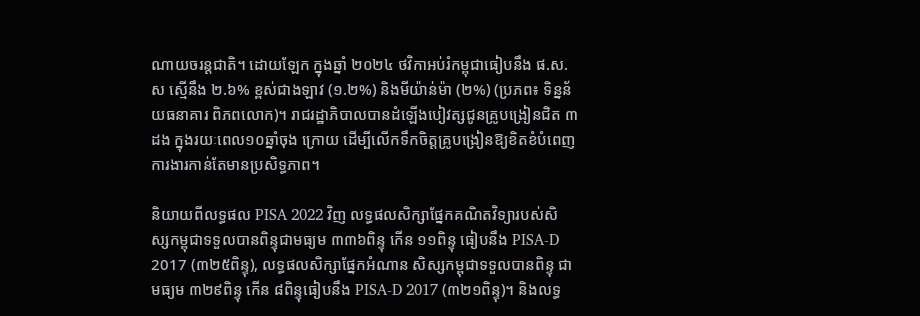ណាយចរន្តជាតិ។ ដោយឡែក ក្នុងឆ្នាំ ២០២៤ ថវិកាអប់រំកម្ពុជាធៀបនឹង ផ.ស.ស ស្មើនឹង ២.៦% ខ្ពស់ជាងឡាវ (១.២%) និងមីយ៉ាន់ម៉ា (២%) (ប្រភព៖ ទិន្នន័យធនាគារ ពិភពលោក)។ រាជរដ្ឋាភិបាលបានដំឡើងបៀវត្សជូនគ្រូបង្រៀនជិត ៣ដង ក្នុងរយៈពេល១០ឆ្នាំចុង ក្រោយ ដើម្បីលើកទឹកចិត្តគ្រូបង្រៀនឱ្យខិតខំបំពេញការងារកាន់តែមានប្រសិទ្ធភាព។

និយាយពីលទ្ធផល PISA 2022 វិញ លទ្ធផលសិក្សាផ្នែកគណិតវិទ្យារបស់សិស្សកម្ពុជាទទួលបានពិន្ទុជាមធ្យម ៣៣៦ពិន្ទុ កើន ១១ពិន្ទុ ធៀបនឹង PISA-D 2017 (៣២៥ពិន្ទុ), លទ្ធផលសិក្សាផ្នែកអំណាន សិស្សកម្ពុជាទទួលបានពិន្ទុ ជាមធ្យម ៣២៩ពិន្ទុ កើន ៨ពិន្ទុធៀបនឹង PISA-D 2017 (៣២១ពិន្ទុ)។ និងលទ្ធ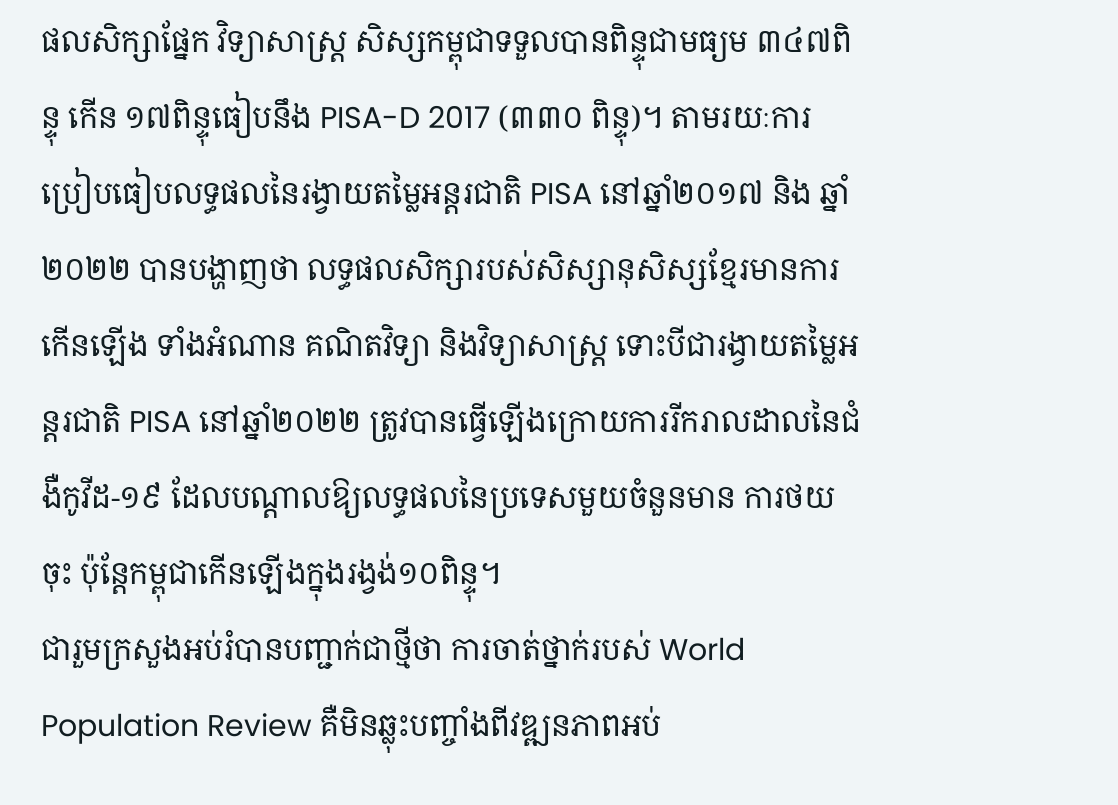ផលសិក្សាផ្នែក វិទ្យាសាស្ត្រ សិស្សកម្ពុជាទទួលបានពិន្ទុជាមធ្យម ៣៤៧ពិន្ទុ កើន ១៧ពិន្ទុធៀបនឹង PISA-D 2017 (៣៣០ ពិន្ទុ)។ តាមរយៈការប្រៀបធៀបលទ្ធផលនៃរង្វាយតម្លៃអន្តរជាតិ PISA នៅឆ្នាំ២០១៧ និង ឆ្នាំ២០២២ បានបង្ហាញថា លទ្ធផលសិក្សារបស់សិស្សានុសិស្សខ្មែរមានការកើនឡើង ទាំងអំណាន គណិតវិទ្យា និងវិទ្យាសាស្ត្រ ទោះបីជារង្វាយតម្លៃអន្តរជាតិ PISA នៅឆ្នាំ២០២២ ត្រូវបានធ្វើឡើងក្រោយការរីករាលដាលនៃជំងឺកូវីដ-១៩ ដែលបណ្តាលឱ្យលទ្ធផលនៃប្រទេសមួយចំនួនមាន ការថយចុះ ប៉ុន្តែកម្ពុជាកើនឡើងក្នុងរង្វង់១០ពិន្ទុ។
ជារួមក្រសួងអប់រំបានបញ្ជាក់ជាថ្មីថា ការចាត់ថ្នាក់របស់ World Population Review គឺមិនឆ្លុះបញ្ចាំងពីវឌ្ឍនភាពអប់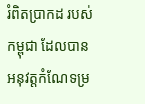រំពិតប្រាកដ របស់កម្ពុជា ដែលបានអនុវត្តកំណែទម្រ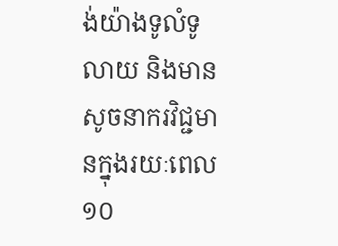ង់យ៉ាងទូលំទូលាយ និងមានសូចនាករវិជ្ជមានក្នុងរយៈពេល ១០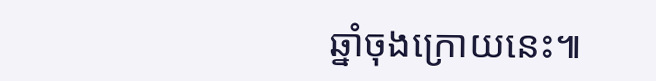ឆ្នាំចុងក្រោយនេះ៕